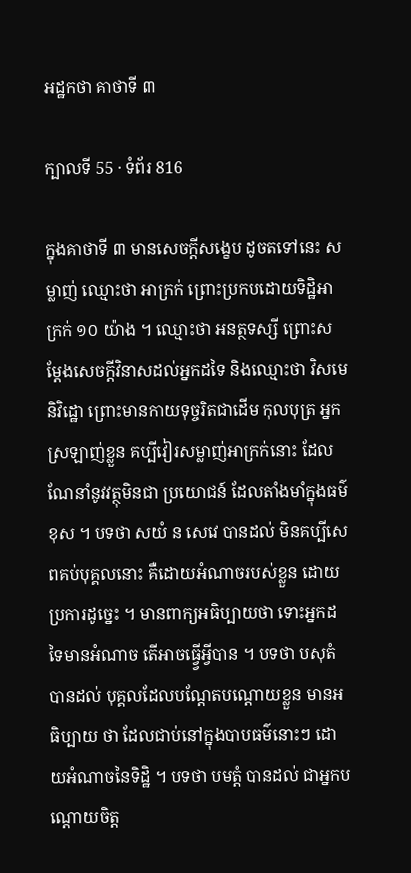អដ្ឋកថា គាថាទី ៣

ក្បាលទី 55 · ទំព័រ 816

ក្នុងគាថាទី ៣ មានសេចក្តីសង្ខេប ដូចតទៅនេះ សម្លាញ់ ឈ្មោះថា អាក្រក់ ព្រោះប្រកបដោយទិដ្ឋិអាក្រក់ ១០ យ៉ាង ។ ឈ្មោះថា អនត្ថទស្សី ព្រោះសម្តែងសេចក្តីវិនាសដល់អ្នកដទៃ និងឈ្មោះថា វិសមេ និវិដ្ឋោ ព្រោះមានកាយទុច្ចរិតជាដើម កុលបុត្រ អ្នកស្រឡាញ់ខ្លួន គប្បីវៀរសម្លាញ់អាក្រក់នោះ ដែលណែនាំនូវវត្ថុមិនជា ប្រយោជន៍ ដែលតាំងមាំក្នុងធម៌ខុស ។ បទថា សយំ ន សេវេ បានដល់ មិនគប្បីសេពគប់បុគ្គលនោះ គឺដោយអំណាចរបស់ខ្លួន ដោយប្រការដូច្នេះ ។ មានពាក្យអធិប្បាយថា ទោះអ្នកដទៃមានអំណាច តើអាចធ្វ្វើអ្វីបាន ។ បទថា បសុតំ បានដល់ បុគ្គលដែលបណ្តែតបណ្តោយខ្លួន មានអធិប្បាយ ថា ដែលជាប់នៅក្នុងបាបធម៌នោះៗ ដោយអំណាចនៃទិដ្ឋិ ។ បទថា បមត្តំ បានដល់ ជាអ្នកបណ្តោយចិត្ត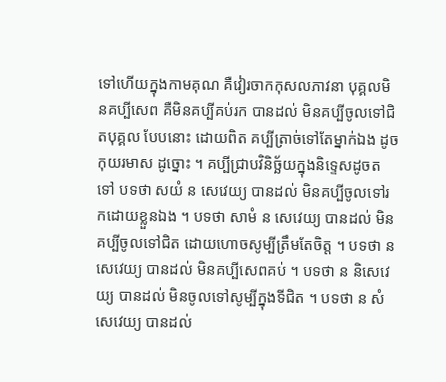ទៅហើយក្នុងកាមគុណ គឺវៀរចាកកុសលភាវនា បុគ្គលមិនគប្បីសេព គឺមិនគប្បីគប់រក បានដល់ មិនគប្បីចូលទៅជិតបុគ្គល បែបនោះ ដោយពិត គប្បីត្រាច់ទៅតែម្នាក់ឯង ដូចកុយរមាស ដូច្នោះ ។ គប្បីជ្រាបវិនិច្ឆ័យក្នុងនិទ្ទេសដូចតទៅ បទថា សយំ ន សេវេយ្យ បានដល់ មិនគប្បីចូលទៅរកដោយខ្លួនឯង ។ បទថា សាមំ ន សេវេយ្យ បានដល់ មិនគប្បីចូលទៅជិត ដោយហោចសូម្បីត្រឹមតែចិត្ត ។ បទថា ន សេវេយ្យ បានដល់ មិនគប្បីសេពគប់ ។ បទថា ន និសេវេយ្យ បានដល់ មិនចូលទៅសូម្បីក្នុងទីជិត ។ បទថា ន សំសេវេយ្យ បានដល់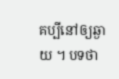គប្បីនៅឲ្យឆ្ងាយ ។ បទថា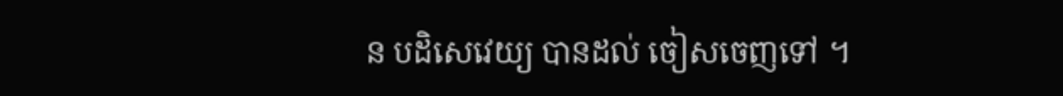ន បដិសេវេយ្យ បានដល់ ចៀសចេញទៅ ។